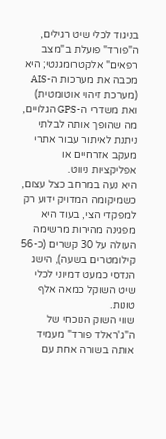בניגוד לכלי שיט רגילים, ה"פורד" פועלת ב"מצב רפאים" אלקטרומגנטי; היא מכבה את מערכות ה-AIS (מערכת זיהוי אוטומטית) ואת משדרי ה-GPS הגלויים, מה שהופך אותה לבלתי ניתנת לאיתור עבור אתרי מעקב אזרחיים או אפליקציות ניווט.
היא נעה במרחב כצל עצום, כשמיקומה המדויק ידוע רק למפקדי הצי, בעוד היא מפגינה מהירות מרשימה העולה על 30 קשרים (כ-56 קילומטרים בשעה), הישג הנדסי כמעט דמיוני לכלי שיט השוקל כמאה אלף טונות.
שווי השוק הנוכחי של ה"ג'ראלד פורד" מעמיד אותה בשורה אחת עם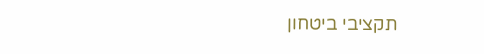תקציבי ביטחון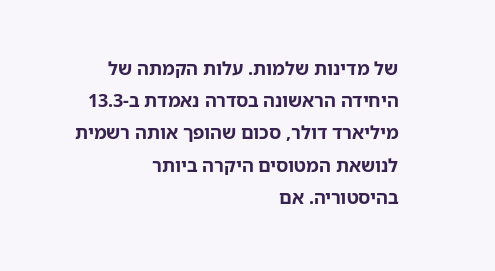של מדינות שלמות. עלות הקמתה של היחידה הראשונה בסדרה נאמדת ב-13.3 מיליארד דולר, סכום שהופך אותה רשמית לנושאת המטוסים היקרה ביותר בהיסטוריה. אם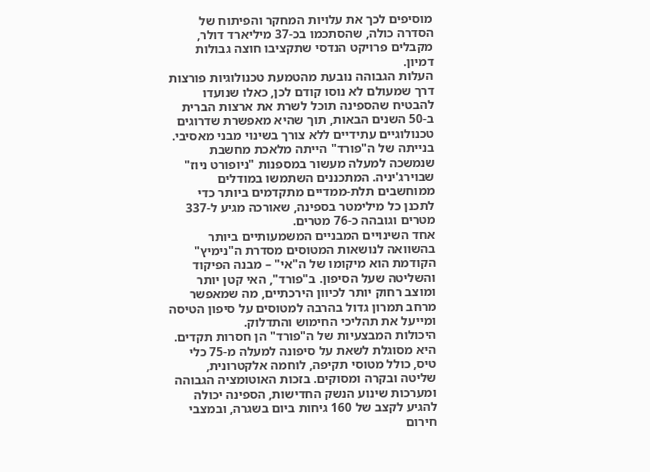מוסיפים לכך את עלויות המחקר והפיתוח של הסדרה כולה, שהסתכמו בכ-37 מיליארד דולר, מקבלים פרויקט הנדסי שתקציבו חוצה גבולות דמיון.
העלות הגבוהה נובעת מהטמעת טכנולוגיות פורצות דרך שמעולם לא נוסו קודם לכן, כאלו שנועדו להבטיח שהספינה תוכל לשרת את ארצות הברית ב-50 השנים הבאות, תוך שהיא מאפשרת שדרוגים טכנולוגיים עתידיים ללא צורך בשינוי מבני מאסיבי.
בנייתה של ה"פורד" הייתה מלאכת מחשבת שנמשכה למעלה מעשור במספנות "ניופורט ניוז" שבוירג'יניה. המתכננים השתמשו במודלים ממוחשבים תלת-ממדיים מתקדמים ביותר כדי לתכנן כל מילימטר בספינה, שאורכה מגיע ל-337 מטרים וגובהה כ-76 מטרים.
אחד השינויים המבניים המשמעותיים ביותר בהשוואה לנושאות המטוסים מסדרת ה"נימיץ" הקודמת הוא מיקומו של ה"אי" – מבנה הפיקוד והשליטה שעל הסיפון. ב"פורד", האי קטן יותר ומוצב רחוק יותר לכיוון הירכתיים, מה שמאפשר מרחב תמרון גדול בהרבה למטוסים על סיפון הטיסה ומייעל את תהליכי החימוש והתדלוק.
היכולות המבצעיות של ה"פורד" הן חסרות תקדים. היא מסוגלת לשאת על סיפונה למעלה מ-75 כלי טיס, כולל מטוסי תקיפה, לוחמה אלקטרונית, שליטה ובקרה ומסוקים. בזכות האוטומציה הגבוהה ומערכות שינוע הנשק החדישות, הספינה יכולה להגיע לקצב של 160 גיחות ביום בשגרה, ובמצבי חירום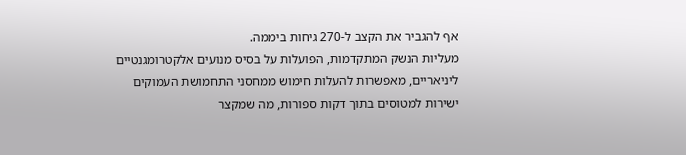אף להגביר את הקצב ל-270 גיחות ביממה.
מעליות הנשק המתקדמות, הפועלות על בסיס מנועים אלקטרומגנטיים ליניאריים, מאפשרות להעלות חימוש ממחסני התחמושת העמוקים ישירות למטוסים בתוך דקות ספורות, מה שמקצר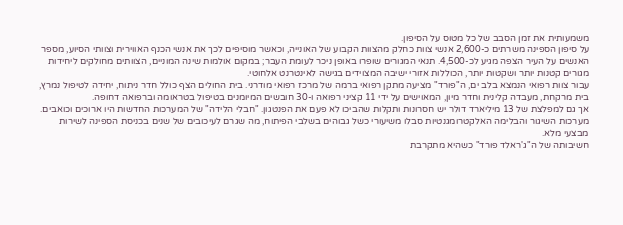משמעותית את זמן הסבב של כל מטוס על הסיפון.
על סיפון הספינה משרתים כ-2,600 אנשי צוות כחלק מהצוות הקבוע של האונייה, וכאשר מוסיפים לכך את אנשי הכנף האווירית וצוותי הסיוע, מספר האנשים על העיר הצפה מגיע לכ-4,500. תנאי המגורים שופרו באופן ניכר לעומת העבר; במקום אולמות שינה המוניים, הצוותים מחולקים ליחידות מגורים קטנות יותר ושקטות יותר, הכוללות אזורי ישיבה המצוידים בגישה לאינטרנט אלחוטי.
עבור צוות רפואי הנמצא בלב ים, ה"פורד" מציעה מתקן רפואי ברמה של מרכז רפואי מודרני. בית החולים הצף כולל חדר ניתוח, יחידה לטיפול נמרץ, בית מרקחת, מעבדה קלינית וחדר מיון, המאוישים על ידי 11 קציני רפואה ו-30 חובשים המיומנים בטיפול בטראומה וברפואה דחופה.
אך גם למפלצת של 13 מיליארד דולר יש חסרונות ותקלות שהביכו לא פעם את הפנטגון. "חבלי הלידה" של המערכות החדשות היו ארוכים וכואבים. מערכות השיגור והבלימה האלקטרומגנטיות סבלו משיעורי כשל גבוהים בשלבי הפיתוח, מה שגרם לעיכובים של שנים בכניסת הספינה לשירות מבצעי מלא.
חשיבותה של ה"ג'ראלד פורד" כשהיא מתקרבת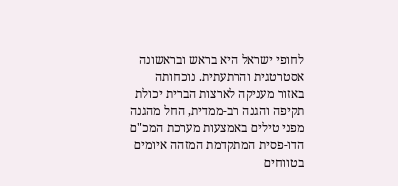לחופי ישראל היא בראש ובראשונה אסטרטגית והרתעתית. נוכחותה באזור מעניקה לארצות הברית יכולת תקיפה והגנה רב-ממדית, החל מהגנה מפני טילים באמצעות מערכת המכ"ם הדו-פסית המתקדמת המזהה איומים בטווחים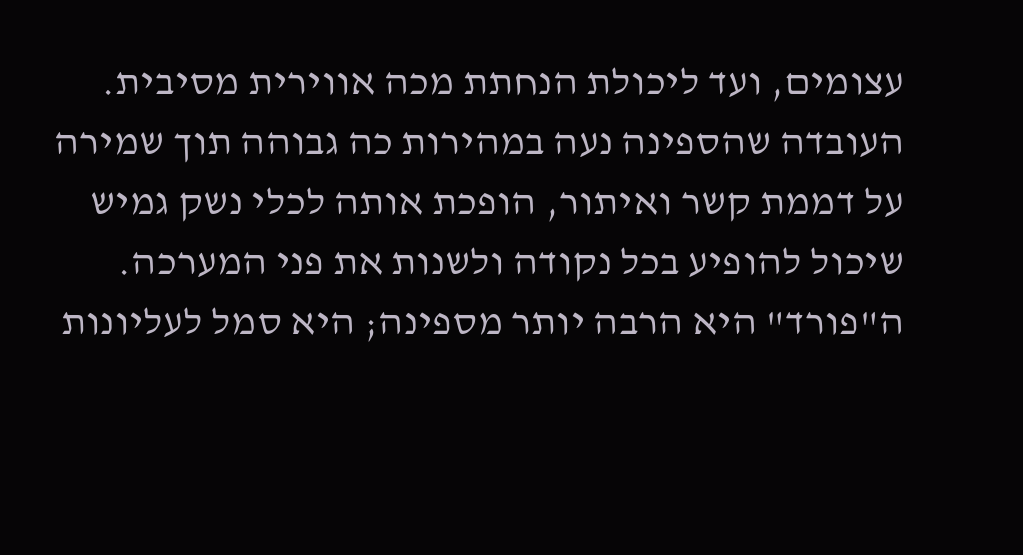עצומים, ועד ליכולת הנחתת מכה אווירית מסיבית.
העובדה שהספינה נעה במהירות כה גבוהה תוך שמירה על דממת קשר ואיתור, הופכת אותה לכלי נשק גמיש שיכול להופיע בכל נקודה ולשנות את פני המערכה. ה"פורד" היא הרבה יותר מספינה; היא סמל לעליונות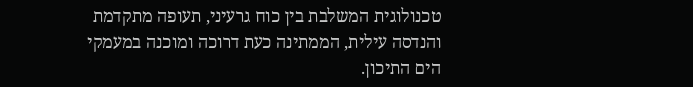טכנולוגית המשלבת בין כוח גרעיני, תעופה מתקדמת והנדסה עילית, הממתינה כעת דרוכה ומוכנה במעמקי הים התיכון.